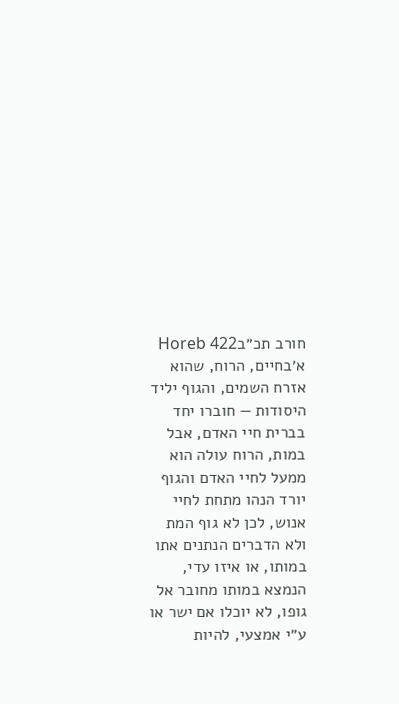חורב תכ״בHoreb 422
א׳בחיים, הרוח, שהוא אזרח השמים, והגוף יליד היסודות — חוברו יחד בברית חיי האדם, אבל במות, הרוח עולה הוא ממעל לחיי האדם והגוף יורד הנהו מתחת לחיי אנוש, לכן לא גוף המת ולא הדברים הנתנים אתו במותו, או איזו עדי, הנמצא במותו מחובר אל גופו, לא יוכלו אם ישר או ע״י אמצעי, להיות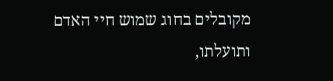מקובלים בחוג שמוש חיי האדם ותועלתו,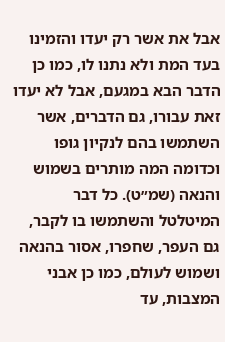אבל את אשר רק יעדו והזמינו בעד המת ולא נתנו לו, כמו כן הדבר הבא במגעם, אבל לא יעדו זאת עבורו, גם הדברים, אשר השתמשו בהם לנקיון גופו וכדומה המה מותרים בשמוש והנאה (שמ״ט). כל דבר המיטלטל והשתמשו בו לקבר, גם העפר, שחפרו, אסור בהנאה ושמוש לעולם, כמו כן אבני המצבות, עד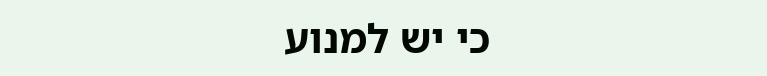כי יש למנוע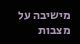מישיבה על מצבות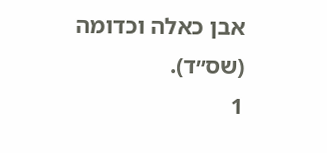אבן כאלה וכדומה (שס״ד).
1